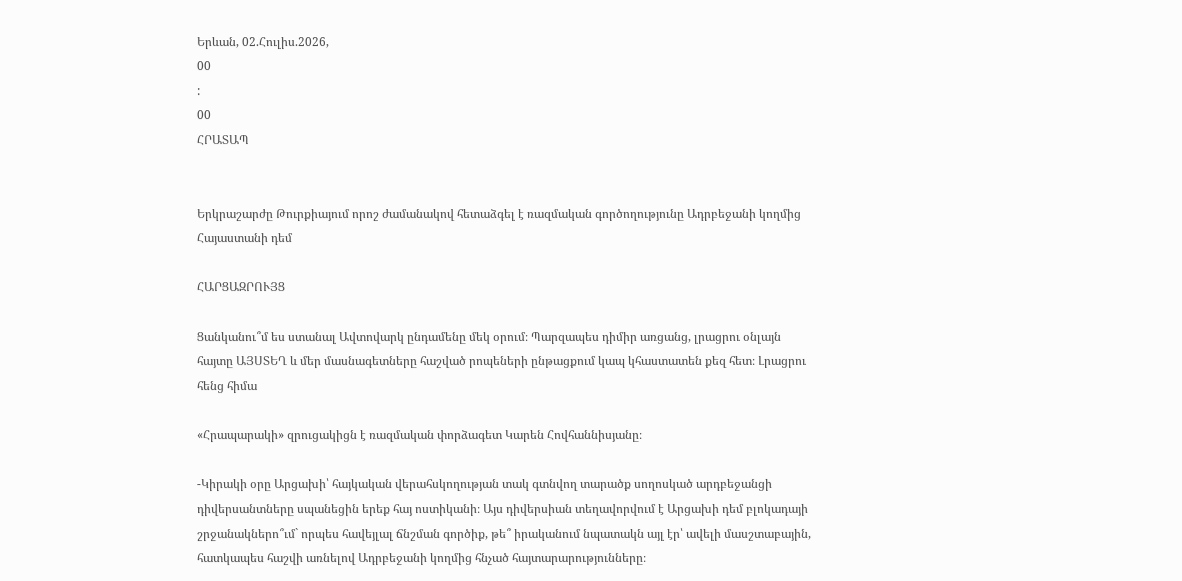Երևան, 02.Հուլիս.2026,
00
:
00
ՀՐԱՏԱՊ


Երկրաշարժը Թուրքիայում որոշ ժամանակով հետաձգել է ռազմական գործողությունը Ադրբեջանի կողմից Հայաստանի դեմ

ՀԱՐՑԱԶՐՈՒՅՑ

Ցանկանու՞մ ես ստանալ Ավտովարկ ընդամենը մեկ օրում։ Պարզապես դիմիր առցանց, լրացրու օնլայն հայտը ԱՅՍՏԵՂ և մեր մասնագետները հաշված րոպեների ընթացքում կապ կհաստատեն քեզ հետ։ Լրացրու հենց հիմա

«Հրապարակի» զրուցակիցն է ռազմական փորձագետ Կարեն Հովհաննիսյանը։

-Կիրակի օրը Արցախի՝ հայկական վերահսկողության տակ գտնվող տարածք սողոսկած արդբեջանցի դիվերսանտները սպանեցին երեք հայ ոստիկանի։ Այս դիվերսիան տեղավորվում է Արցախի դեմ բլոկադայի շրջանակներո՞ւմ` որպես հավեյլալ ճնշման գործիք, թե՞ իրականում նպատակն այլ էր՝ ավելի մասշտաբային, հատկապես հաշվի առնելով Ադրբեջանի կողմից հնչած հայտարարությունները։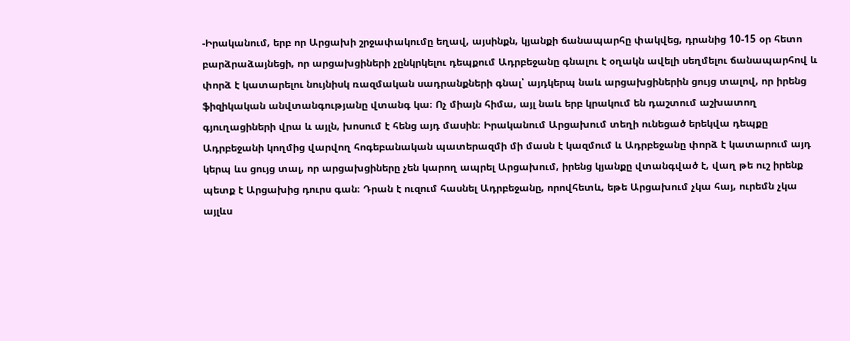-Իրականում, երբ որ Արցախի շրջափակումը եղավ, այսինքն, կյանքի ճանապարհը փակվեց, դրանից 10-15 օր հետո բարձրաձայնեցի, որ արցախցիների չընկրկելու դեպքում Ադրբեջանը գնալու է օղակն ավելի սեղմելու ճանապարհով և փորձ է կատարելու նույնիսկ ռազմական սադրանքների գնալ՝ այդկերպ նաև արցախցիներին ցույց տալով, որ իրենց ֆիզիկական անվտանգությանը վտանգ կա։ Ոչ միայն հիմա, այլ նաև երբ կրակում են դաշտում աշխատող գյուղացիների վրա և այլն, խոսում է հենց այդ մասին։ Իրականում Արցախում տեղի ունեցած երեկվա դեպքը Ադրբեջանի կողմից վարվող հոգեբանական պատերազմի մի մասն է կազմում և Ադրբեջանը փորձ է կատարում այդ կերպ ևս ցույց տալ, որ արցախցիները չեն կարող ապրել Արցախում, իրենց կյանքը վտանգված է, վաղ թե ուշ իրենք պետք է Արցախից դուրս գան։ Դրան է ուզում հասնել Ադրբեջանը, որովհետև, եթե Արցախում չկա հայ, ուրեմն չկա այլևս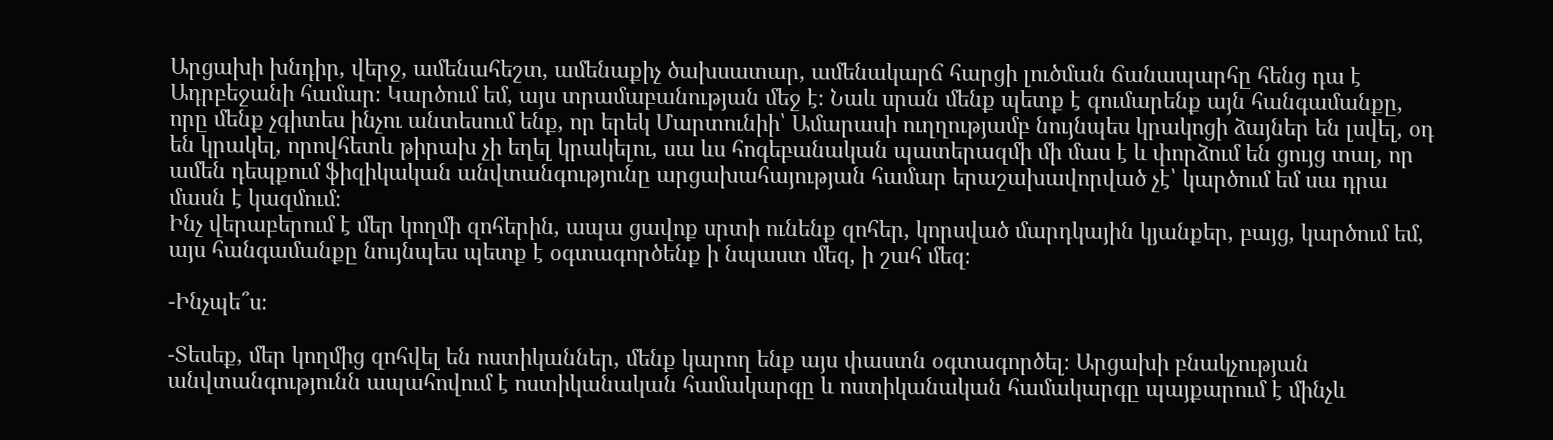Արցախի խնդիր, վերջ, ամենահեշտ, ամենաքիչ ծախսատար, ամենակարճ հարցի լուծման ճանապարհը հենց դա է Ադրբեջանի համար։ Կարծում եմ, այս տրամաբանության մեջ է։ Նաև սրան մենք պետք է գումարենք այն հանգամանքը, որը մենք չգիտես ինչու անտեսում ենք, որ երեկ Մարտունիի՝ Ամարասի ուղղությամբ նույնպես կրակոցի ձայներ են լսվել, օդ են կրակել, որովհետև թիրախ չի եղել կրակելու, սա ևս հոգեբանական պատերազմի մի մաս է և փորձում են ցույց տալ, որ ամեն դեպքում ֆիզիկական անվտանգությունը արցախահայության համար երաշախավորված չէ՝ կարծում եմ սա դրա մասն է կազմում։
Ինչ վերաբերում է մեր կողմի զոհերին, ապա ցավոք սրտի ունենք զոհեր, կորսված մարդկային կյանքեր, բայց, կարծում եմ, այս հանգամանքը նույնպես պետք է օգտագործենք ի նպաստ մեզ, ի շահ մեզ։

-Ինչպե՞ս։

-Տեսեք, մեր կողմից զոհվել են ոստիկաններ, մենք կարող ենք այս փաստն օգտագործել։ Արցախի բնակչության անվտանգությունն ապահովում է ոստիկանական համակարգը և ոստիկանական համակարգը պայքարում է մինչև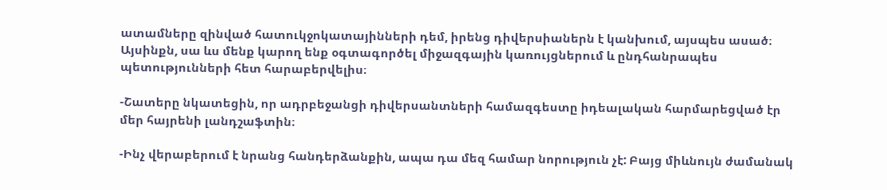ատամները զինված հատուկջոկատայինների դեմ, իրենց դիվերսիաներն է կանխում, այսպես ասած։ Այսինքն, սա ևս մենք կարող ենք օգտագործել միջազգային կառույցներում և ընդհանրապես պետությունների հետ հարաբերվելիս։

-Շատերը նկատեցին, որ ադրբեջանցի դիվերսանտների համազգեստը իդեալական հարմարեցված էր մեր հայրենի լանդշաֆտին։

-Ինչ վերաբերում է նրանց հանդերձանքին, ապա դա մեզ համար նորություն չէ: Բայց միևնույն ժամանակ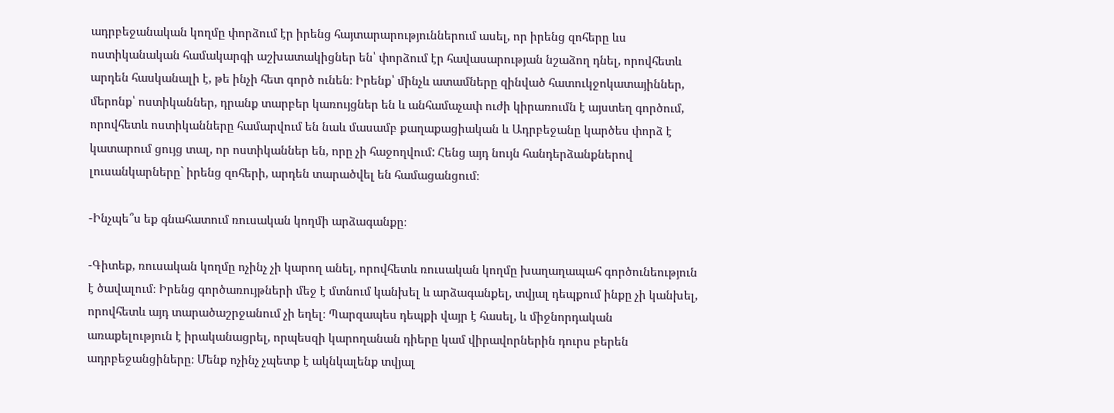ադրբեջանական կողմը փորձում էր իրենց հայտարարություններում ասել, որ իրենց զոհերը ևս ոստիկանական համակարգի աշխատակիցներ են՝ փորձում էր հավասարության նշաձող դնել, որովհետև արդեն հասկանալի է, թե ինչի հետ գործ ունեն։ Իրենք՝ մինչև ատամները զինված հատուկջոկատայիններ, մերոնք՝ ոստիկաններ, դրանք տարբեր կառույցներ են և անհամաչափ ուժի կիրառումն է այստեղ գործում, որովհետև ոստիկանները համարվում են նաև մասամբ քաղաքացիական և Ադրբեջանը կարծես փորձ է կատարում ցույց տալ, որ ոստիկաններ են, որը չի հաջողվում: Հենց այդ նույն հանդերձանքներով լուսանկարները` իրենց զոհերի, արդեն տարածվել են համացանցում։

-Ինչպե՞ս եք գնահատում ռուսական կողմի արձագանքը։

-Գիտեք, ռուսական կողմը ոչինչ չի կարող անել, որովհետև ռուսական կողմը խաղաղապահ գործունեություն է ծավալում։ Իրենց գործառույթների մեջ է մտնում կանխել և արձագանքել, տվյալ դեպքում ինքը չի կանխել, որովհետև այդ տարածաշրջանում չի եղել։ Պարզապես դեպքի վայր է հասել, և միջնորդական առաքելություն է իրականացրել, որպեսզի կարողանան դիերը կամ վիրավորներին դուրս բերեն ադրբեջանցիները։ Մենք ոչինչ չպետք է ակնկալենք տվյալ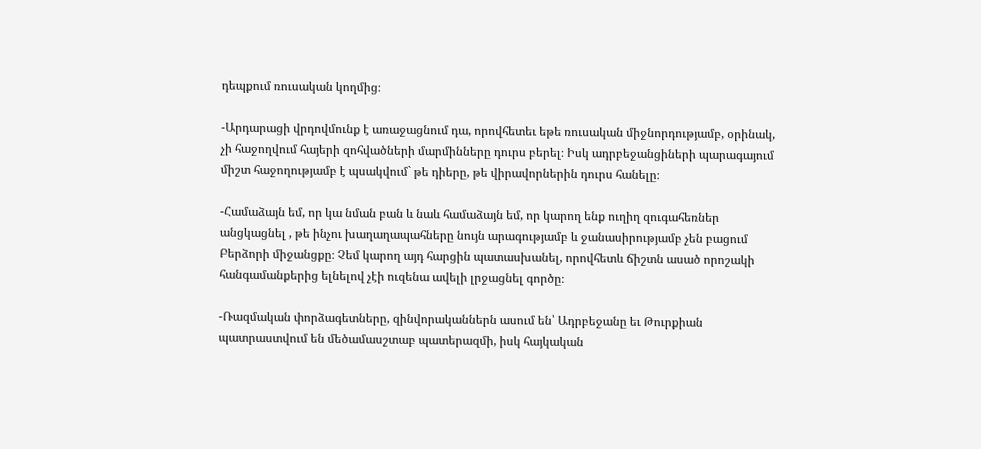դեպքում ռուսական կողմից։

-Արդարացի վրդովմունք է առաջացնում դա, որովհետեւ եթե ռուսական միջնորդությամբ, օրինակ, չի հաջողվում հայերի զոհվածների մարմինները դուրս բերել։ Իսկ ադրբեջանցիների պարագայում միշտ հաջողությամբ է պսակվում` թե դիերը, թե վիրավորներին դուրս հանելը։

-Համաձայն եմ, որ կա նման բան և նաև համաձայն եմ, որ կարող ենք ուղիղ զուգահեռներ անցկացնել , թե ինչու խաղաղապահները նույն արագությամբ և ջանասիրությամբ չեն բացում Բերձորի միջանցքը։ Չեմ կարող այդ հարցին պատասխանել, որովհետև ճիշտն ասած որոշակի հանգամանքերից ելնելով չէի ուզենա ավելի լրջացնել գործը։

-Ռազմական փորձագետները, զինվորականներն ասում են՝ Ադրբեջանը եւ Թուրքիան պատրաստվում են մեծամասշտաբ պատերազմի, իսկ հայկական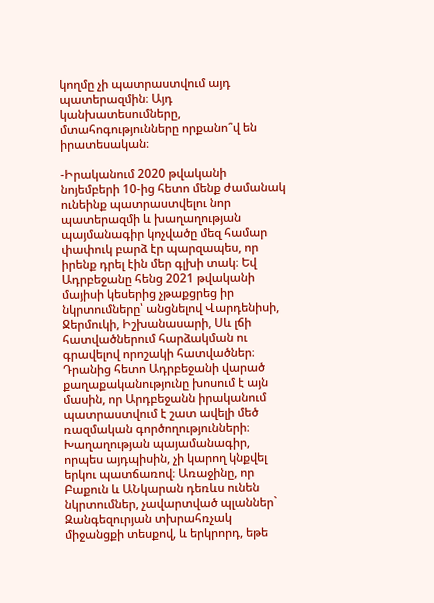կողմը չի պատրաստվում այդ պատերազմին։ Այդ կանխատեսումները, մտահոգությունները որքանո՞վ են իրատեսական։

-Իրականում 2020 թվականի նոյեմբերի 10-ից հետո մենք ժամանակ ունեինք պատրաստվելու նոր պատերազմի և խաղաղության պայմանագիր կոչվածը մեզ համար փափուկ բարձ էր պարզապես, որ իրենք դրել էին մեր գլխի տակ։ Եվ Ադրբեջանը հենց 2021 թվականի մայիսի կեսերից չթաքցրեց իր նկրտումները՝ անցնելով Վարդենիսի, Ջերմուկի, Իշխանասարի, Սև լճի հատվածներում հարձակման ու գրավելով որոշակի հատվածներ։ Դրանից հետո Ադրբեջանի վարած քաղաքականությունը խոսում է այն մասին, որ Արդբեջանն իրականում պատրաստվում է շատ ավելի մեծ ռազմական գործողությունների։ Խաղաղության պայամանագիր, որպես այդպիսին, չի կարող կնքվել երկու պատճառով։ Առաջինը, որ Բաքուն և ԱՆկարան դեռևս ունեն նկրտումներ, չավարտված պլաններ` Զանգեզուրյան տխրահռչակ միջանցքի տեսքով, և երկրորդ, եթե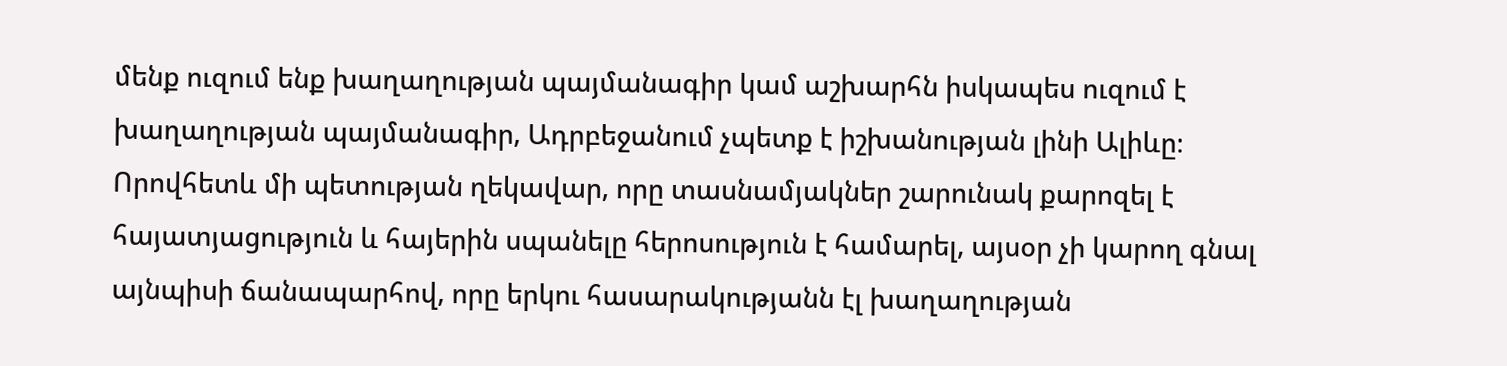մենք ուզում ենք խաղաղության պայմանագիր կամ աշխարհն իսկապես ուզում է խաղաղության պայմանագիր, Ադրբեջանում չպետք է իշխանության լինի Ալիևը։ Որովհետև մի պետության ղեկավար, որը տասնամյակներ շարունակ քարոզել է հայատյացություն և հայերին սպանելը հերոսություն է համարել, այսօր չի կարող գնալ այնպիսի ճանապարհով, որը երկու հասարակությանն էլ խաղաղության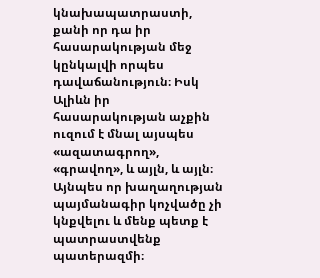կնախապատրաստի, քանի որ դա իր հասարակության մեջ կընկալվի որպես դավաճանություն։ Իսկ Ալիևն իր հասարակության աչքին ուզում է մնալ այսպես «ազատագրող», «գրավող», և այլն, և այլն։ Այնպես որ խաղաղության պայմանագիր կոչվածը չի կնքվելու և մենք պետք է պատրաստվենք պատերազմի։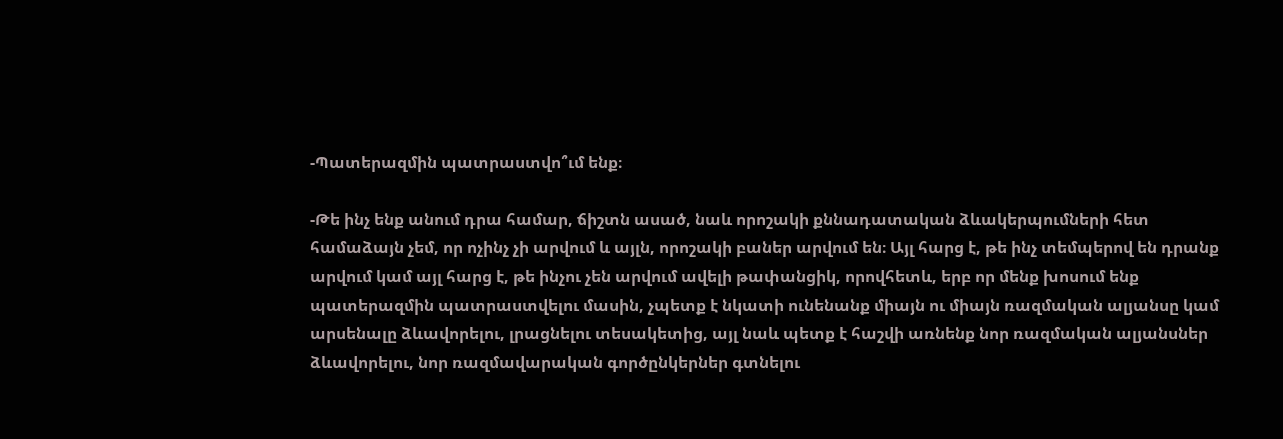-Պատերազմին պատրաստվո՞ւմ ենք։

-Թե ինչ ենք անում դրա համար, ճիշտն ասած, նաև որոշակի քննադատական ձևակերպումների հետ համաձայն չեմ, որ ոչինչ չի արվում և այլն, որոշակի բաներ արվում են։ Այլ հարց է, թե ինչ տեմպերով են դրանք արվում կամ այլ հարց է, թե ինչու չեն արվում ավելի թափանցիկ, որովհետև, երբ որ մենք խոսում ենք պատերազմին պատրաստվելու մասին, չպետք է նկատի ունենանք միայն ու միայն ռազմական ալյանսը կամ արսենալը ձևավորելու, լրացնելու տեսակետից, այլ նաև պետք է հաշվի առնենք նոր ռազմական ալյանսներ ձևավորելու, նոր ռազմավարական գործընկերներ գտնելու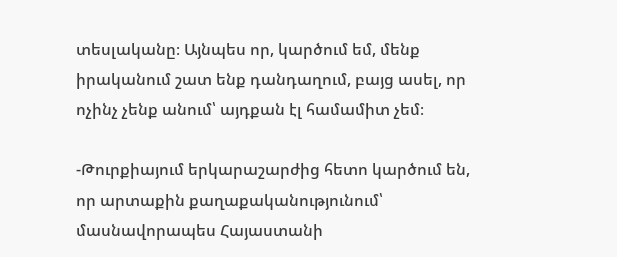տեսլականը։ Այնպես որ, կարծում եմ, մենք իրականում շատ ենք դանդաղում, բայց ասել, որ ոչինչ չենք անում՝ այդքան էլ համամիտ չեմ։

-Թուրքիայում երկարաշարժից հետո կարծում են, որ արտաքին քաղաքականությունում՝ մասնավորապես Հայաստանի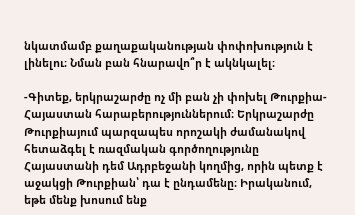նկատմամբ քաղաքականության փոփոխություն է լինելու։ Նման բան հնարավո՞ր է ակնկալել։

-Գիտեք, երկրաշարժը ոչ մի բան չի փոխել Թուրքիա-Հայաստան հարաբերություններում։ Երկրաշարժը Թուրքիայում պարզապես որոշակի ժամանակով հետաձգել է ռազմական գործողությունը Հայաստանի դեմ Ադրբեջանի կողմից, որին պետք է աջակցի Թուրքիան՝ դա է ընդամենը։ Իրականում, եթե մենք խոսում ենք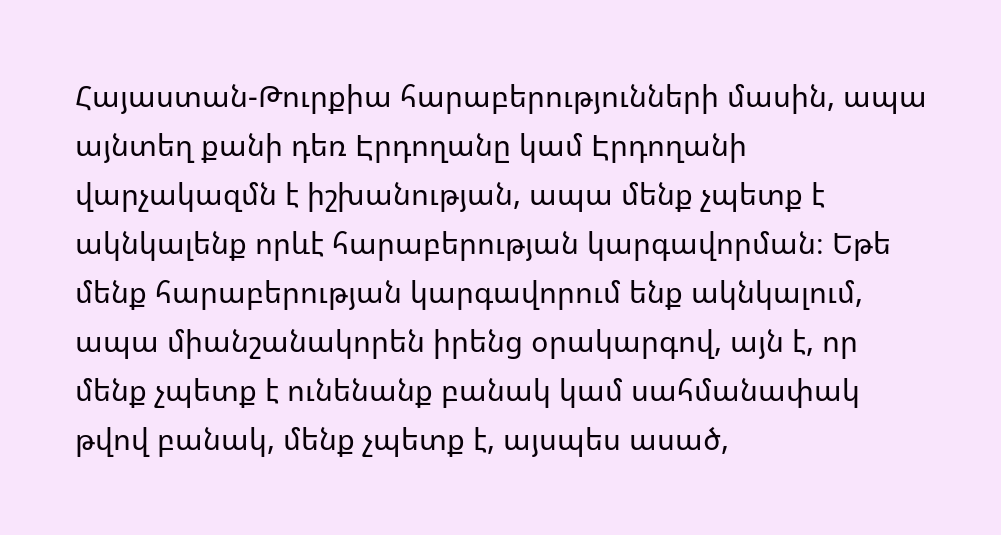Հայաստան-Թուրքիա հարաբերությունների մասին, ապա այնտեղ քանի դեռ Էրդողանը կամ Էրդողանի վարչակազմն է իշխանության, ապա մենք չպետք է ակնկալենք որևէ հարաբերության կարգավորման։ Եթե մենք հարաբերության կարգավորում ենք ակնկալում, ապա միանշանակորեն իրենց օրակարգով, այն է, որ մենք չպետք է ունենանք բանակ կամ սահմանափակ թվով բանակ, մենք չպետք է, այսպես ասած,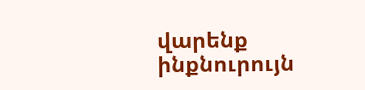վարենք ինքնուրույն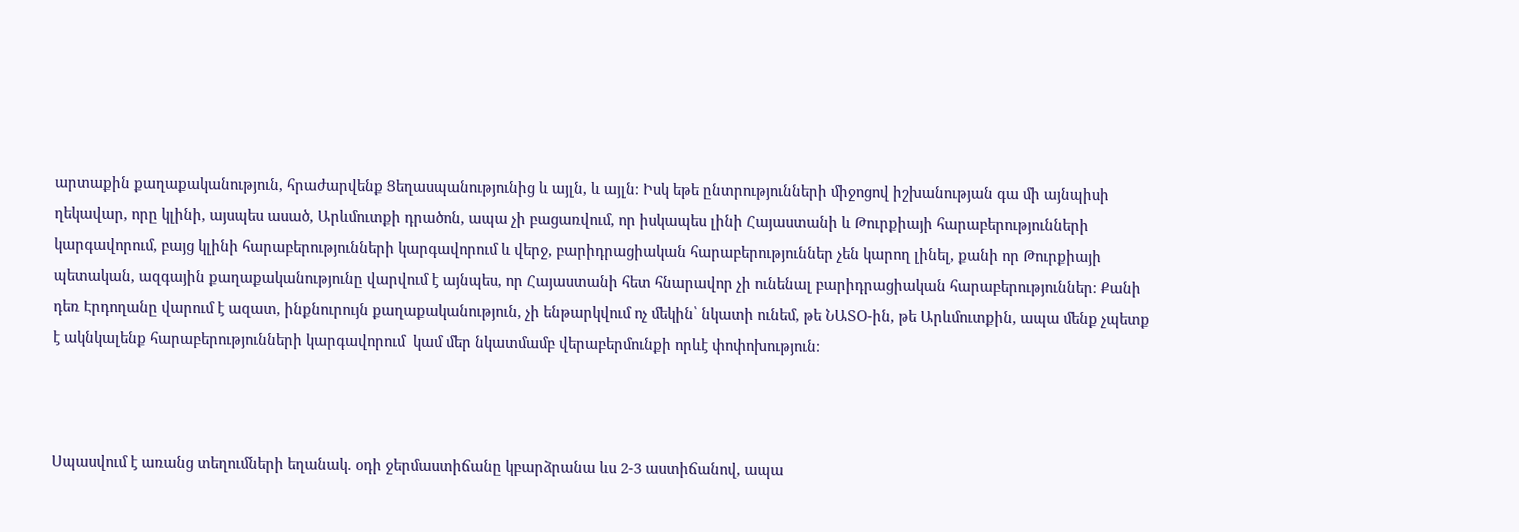արտաքին քաղաքականություն, հրաժարվենք Ցեղասպանությունից և այլն, և այլն։ Իսկ եթե ընտրությունների միջոցով իշխանության գա մի այնպիսի ղեկավար, որը կլինի, այսպես ասած, Արևմուտքի դրածոն, ապա չի բացառվում, որ իսկապես լինի Հայաստանի և Թուրքիայի հարաբերությունների կարգավորում, բայց կլինի հարաբերությունների կարգավորում և վերջ, բարիդրացիական հարաբերություններ չեն կարող լինել, քանի որ Թուրքիայի պետական, ազգային քաղաքականությունը վարվում է այնպես, որ Հայաստանի հետ հնարավոր չի ունենալ բարիդրացիական հարաբերություններ։ Քանի դեռ Էրդողանը վարում է ազատ, ինքնուրույն քաղաքականություն, չի ենթարկվում ոչ մեկին՝ նկատի ունեմ, թե ՆԱՏՕ-ին, թե Արևմուտքին, ապա մենք չպետք է ակնկալենք հարաբերությունների կարգավորում  կամ մեր նկատմամբ վերաբերմունքի որևէ փոփոխություն։



Սպասվում է առանց տեղումների եղանակ. օդի ջերմաստիճանը կբարձրանա ևս 2-3 աստիճանով, ապա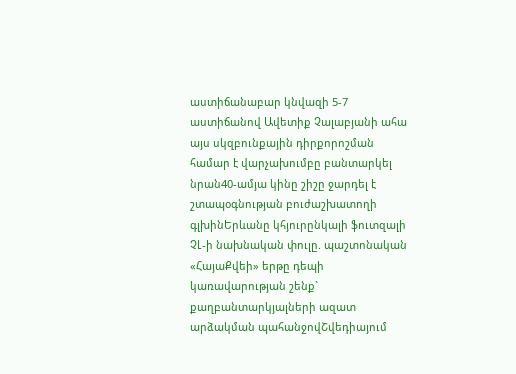աստիճանաբար կնվազի 5-7 աստիճանով Ավետիք Չալաբյանի ահա այս սկզբունքային դիրքորոշման համար է վարչախումբը բանտարկել նրան40-ամյա կինը շիշը ջարդել է շտապօգնության բուժաշխատողի գլխինԵրևանը կհյուրընկալի ֆուտզալի ՉԼ-ի նախնական փուլը. պաշտոնական «ՀայաՔվեի» երթը դեպի կառավարության շենք` քաղբանտարկյալների ազատ արձակման պահանջովՇվեդիայում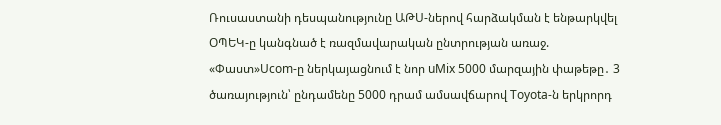Ռուսաստանի դեսպանությունը ԱԹՍ-ներով հարձակման է ենթարկվել ՕՊԵԿ-ը կանգնած է ռազմավարական ընտրության առաջ. «Փաստ»Ucom-ը ներկայացնում է նոր uMix 5000 մարզային փաթեթը․ 3 ծառայություն՝ ընդամենը 5000 դրամ ամսավճարով Toyota-ն երկրորդ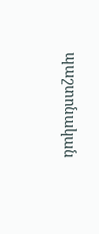պաշտոնական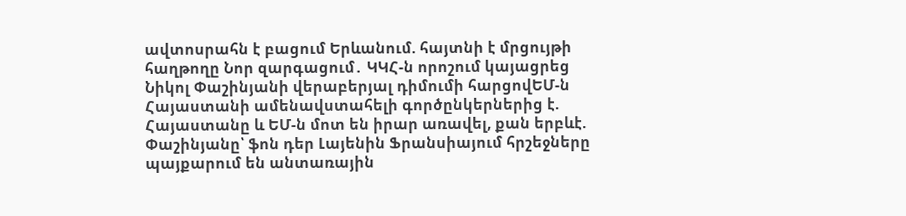ավտոսրահն է բացում Երևանում. հայտնի է մրցույթի հաղթողը Նոր զարգացում․ ԿԿՀ-ն որոշում կայացրեց Նիկոլ Փաշինյանի վերաբերյալ դիմումի հարցովԵՄ-ն Հայաստանի ամենավստահելի գործընկերներից է. Հայաստանը և ԵՄ-ն մոտ են իրար առավել, քան երբևէ. Փաշինյանը՝ ֆոն դեր Լայենին Ֆրանսիայում հրշեջները պայքարում են անտառային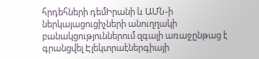հրդեհների դեմԻրանի և ԱՄՆ-ի ներկայացուցիչների անուղղակի բանակցություններում զգալի առաջընթաց է գրանցվել Էլեկտրաէներգիայի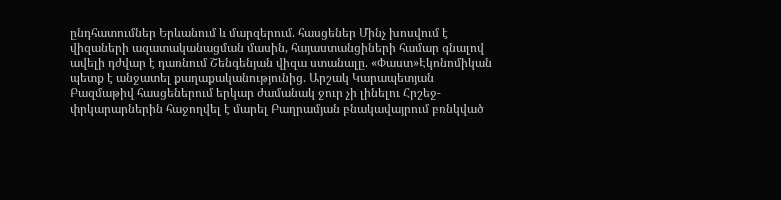ընդհատումներ Երևանում և մարզերում. հասցեներ Մինչ խոսվում է վիզաների ազատականացման մասին, հայաստանցիների համար գնալով ավելի դժվար է դառնում Շենգենյան վիզա ստանալը. «Փաստ»Էկոնոմիկան պետք է անջատել քաղաքականությունից. Արշակ Կարապետյան Բազմաթիվ հասցեներում երկար ժամանակ ջուր չի լինելու Հրշեջ-փրկարարներին հաջողվել է մարել Բաղրամյան բնակավայրում բռնկված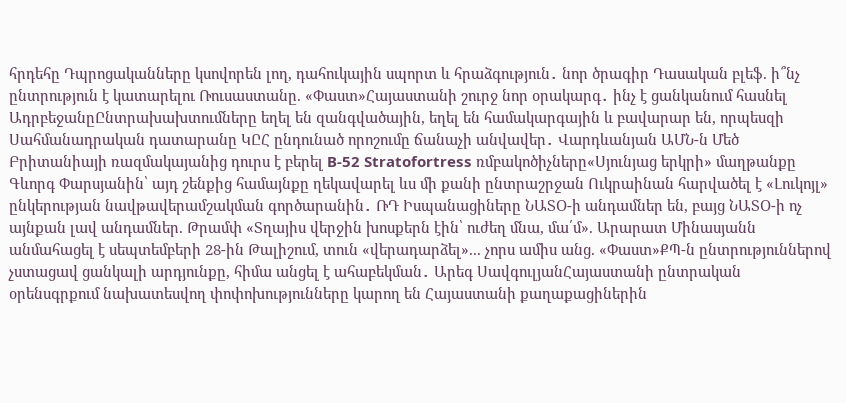հրդեհը Դպրոցականները կսովորեն լող, դահուկային սպորտ և հրաձգություն․ նոր ծրագիր Դասական բլեֆ. ի՞նչ ընտրություն է կատարելու Ռուսաստանը. «Փաստ»Հայաստանի շուրջ նոր օրակարգ․ ինչ է ցանկանում հասնել ԱդրբեջանըԸնտրախախտումները եղել են զանգվածային, եղել են համակարգային և բավարար են, որպեսզի Սահմանադրական դատարանը ԿԸՀ ընդունած որոշումը ճանաչի անվավեր․ Վարդևանյան ԱՄՆ-ն Մեծ Բրիտանիայի ռազմակայանից դուրս է բերել B-52 Stratofortress ռմբակոծիչները«Սյունյաց երկրի» մաղթանքը Գևորգ Փարսյանին՝ այդ շենքից համայնքը ղեկավարել ևս մի քանի ընտրաշրջան Ուկրաինան հարվածել է «Լուկոյլ» ընկերության նավթավերամշակման գործարանին․ ՌԴ Իսպանացիները ՆԱՏՕ-ի անդամներ են, բայց ՆԱՏՕ-ի ոչ այնքան լավ անդամներ. Թրամփ «Տղայիս վերջին խոսքերն էին՝ ուժեղ մնա, մա՛մ». Արարատ Մինասյանն անմահացել է սեպտեմբերի 28-ին Թալիշում, տուն «վերադարձել»... չորս ամիս անց. «Փաստ»ՔՊ-ն ընտրություններով չստացավ ցանկալի արդյունքը, հիմա անցել է ահաբեկման․ Արեգ ՍավգուլյանՀայաստանի ընտրական օրենսգրքում նախատեսվող փոփոխությունները կարող են Հայաստանի քաղաքացիներին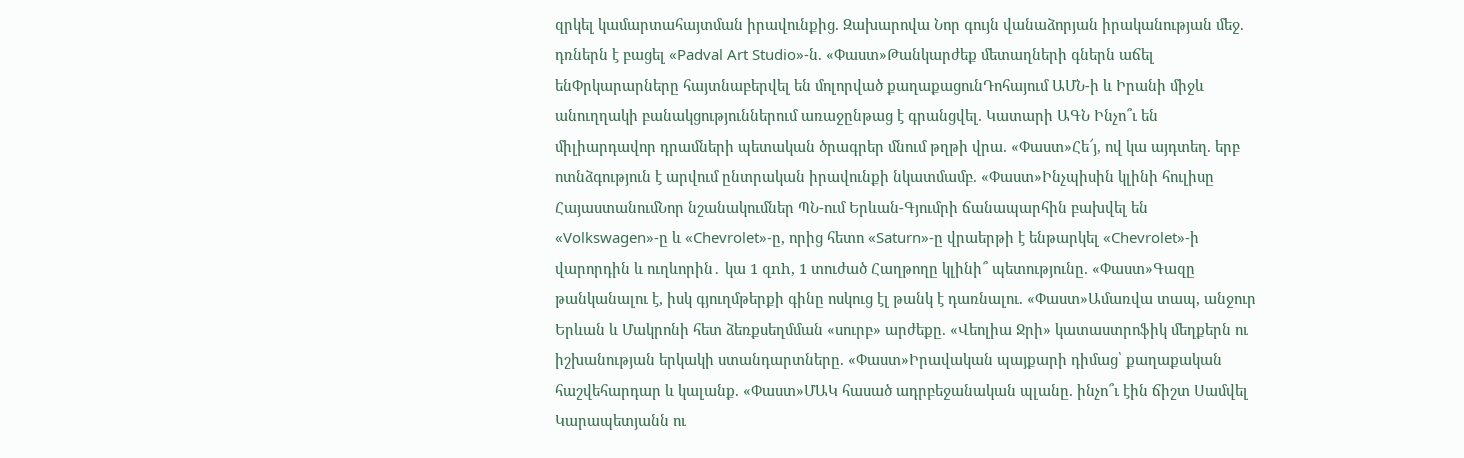զրկել կամարտահայտման իրավունքից. Զախարովա Նոր գույն վանաձորյան իրականության մեջ. դռներն է բացել «Padval Art Studio»-ն. «Փաստ»Թանկարժեք մետաղների գներն աճել ենՓրկարարները հայտնաբերվել են մոլորված քաղաքացունԴոհայում ԱՄՆ-ի և Իրանի միջև անուղղակի բանակցություններում առաջընթաց է գրանցվել. Կատարի ԱԳՆ Ինչո՞ւ են միլիարդավոր դրամների պետական ծրագրեր մնում թղթի վրա. «Փաստ»Հե՜յ, ով կա այդտեղ. երբ ոտնձգություն է արվում ընտրական իրավունքի նկատմամբ. «Փաստ»Ինչպիսին կլինի հուլիսը ՀայաստանումՆոր նշանակումներ ՊՆ-ում Երևան-Գյումրի ճանապարհին բախվել են «Volkswagen»-ը և «Chevrolet»-ը, որից հետո «Saturn»-ը վրաերթի է ենթարկել «Chevrolet»-ի վարորդին և ուղևորին․ կա 1 զnh, 1 տուժած Հաղթողը կլինի՞ պետությունը. «Փաստ»Գազը թանկանալու է, իսկ գյուղմթերքի գինը ոսկուց էլ թանկ է դառնալու. «Փաստ»Ամառվա տապ, անջուր Երևան և Մակրոնի հետ ձեռքսեղմման «սուրբ» արժեքը. «Վեոլիա Ջրի» կատաստրոֆիկ մեղքերն ու իշխանության երկակի ստանդարտները. «Փաստ»Իրավական պայքարի դիմաց՝ քաղաքական հաշվեհարդար և կալանք. «Փաստ»ՄԱԿ հասած ադրբեջանական պլանը. ինչո՞ւ էին ճիշտ Սամվել Կարապետյանն ու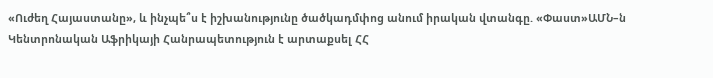«Ուժեղ Հայաստանը», և ինչպե՞ս է իշխանությունը ծածկադմփոց անում իրական վտանգը. «Փաստ»ԱՄՆ–ն Կենտրոնական Աֆրիկայի Հանրապետություն է արտաքսել ՀՀ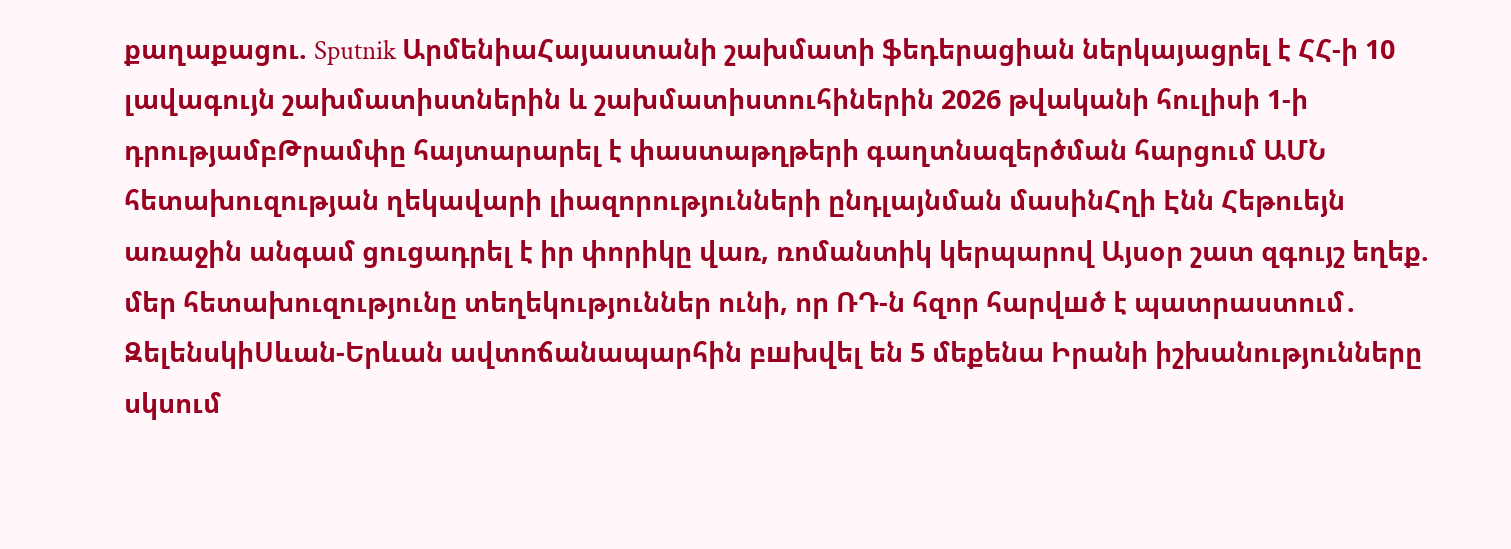քաղաքացու. Sputnik ԱրմենիաՀայաստանի շախմատի ֆեդերացիան ներկայացրել է ՀՀ-ի 10 լավագույն շախմատիստներին և շախմատիստուհիներին 2026 թվականի հուլիսի 1-ի դրությամբԹրամփը հայտարարել է փաստաթղթերի գաղտնազերծման հարցում ԱՄՆ հետախուզության ղեկավարի լիազորությունների ընդլայնման մասինՀղի Էնն Հեթուեյն առաջին անգամ ցուցադրել է իր փորիկը վառ, ռոմանտիկ կերպարով Այսօր շատ զգույշ եղեք. մեր հետախուզությունը տեղեկություններ ունի, որ ՌԴ-ն հզոր հարվшծ է պատրաստում․ ԶելենսկիՍևան-Երևան ավտոճանապարհին բшխվել են 5 մեքենա Իրանի իշխանությունները սկսում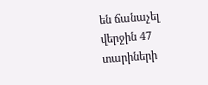են ճանաչել վերջին 47 տարիների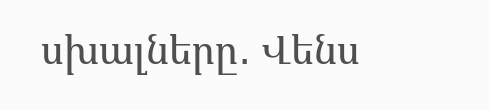սխալները․ Վենս